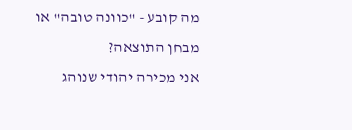מה קובע - "כוונה טובה" או מבחן התוצאה?
אני מכירה יהודי שנוהג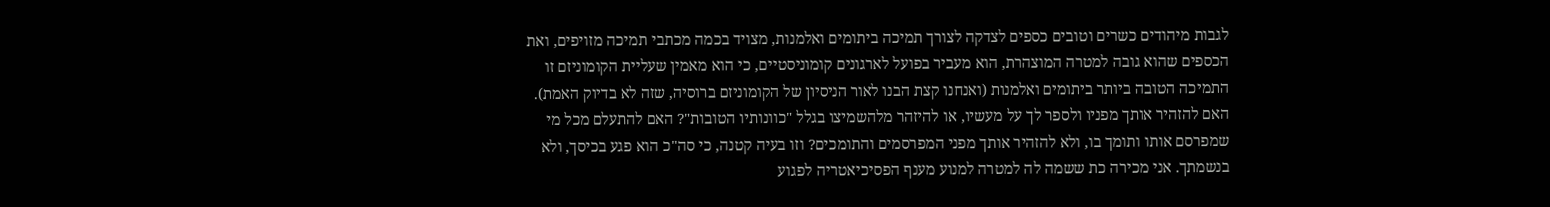לגבות מיהודים כשרים וטובים כספים לצדקה לצורך תמיכה ביתומים ואלמנות, מצויד בכמה מכתבי תמיכה מזויפים, ואת הכספים שהוא גובה למטרה המוצהרת, הוא מעביר בפועל לארגונים קומוניסטיים, כי הוא מאמין שעליית הקומוניזם זו התמיכה הטובה ביותר ביתומים ואלמנות (ואנחנו קצת הבנו לאור הניסיון של הקומוניזם ברוסיה, שזה לא בדיוק האמת). האם להזהיר אותך מפניו ולספר לך על מעשיו, או להיזהר מלהשמיצו בגלל "כוונותיו הטובות"? האם להתעלם מכל מי שמפרסם אותו ותומך בו, ולא להזהיר אותך מפני המפרסמים והתומכים? וזו בעיה קטנה, כי סה"כ הוא פגע בכיסך, ולא בנשמתך. אני מכירה כת ששמה לה למטרה למנוע מענף הפסיכיאטריה לפגוע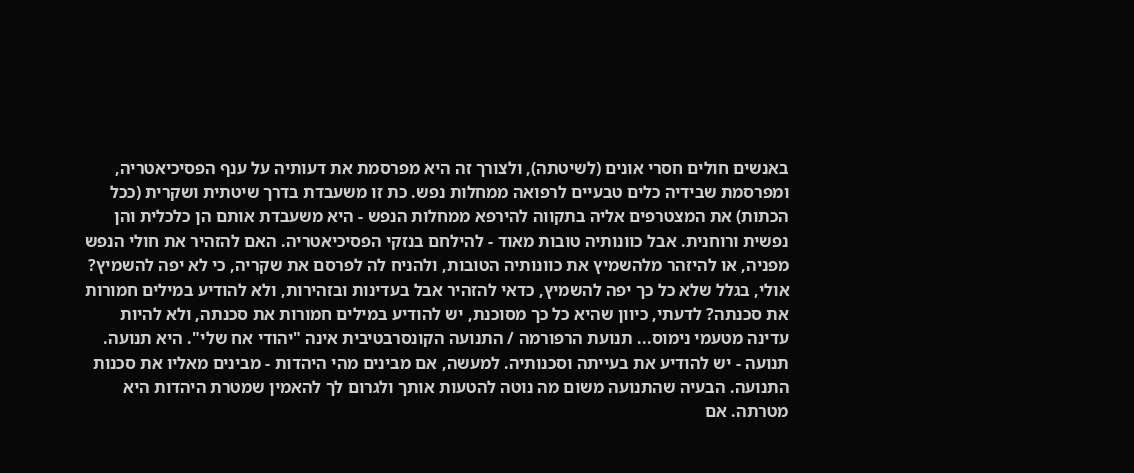באנשים חולים חסרי אונים (לשיטתה), ולצורך זה היא מפרסמת את דעותיה על ענף הפסיכיאטריה, ומפרסמת שבידיה כלים טבעיים לרפואה ממחלות נפש. כת זו משעבדת בדרך שיטתית ושקרית (ככל הכתות) את המצטרפים אליה בתקווה להירפא ממחלות הנפש - היא משעבדת אותם הן כלכלית והן נפשית ורוחנית. אבל כוונותיה טובות מאוד - להילחם בנזקי הפסיכיאטריה. האם להזהיר את חולי הנפש מפניה, או להיזהר מלהשמיץ את כוונותיה הטובות, ולהניח לה לפרסם את שקריה, כי לא יפה להשמיץ? אולי, בגלל שלא כל כך יפה להשמיץ, כדאי להזהיר אבל בעדינות ובזהירות, ולא להודיע במילים חמורות את סכנתה? לדעתי, כיוון שהיא כל כך מסוכנת, יש להודיע במילים חמורות את סכנתה, ולא להיות עדינה מטעמי נימוס... תנועת הרפורמה / התנועה הקונסרבטיבית אינה "יהודי אח שלי". היא תנועה. תנועה - יש להודיע את בעייתה וסכנותיה. למעשה, אם מבינים מהי היהדות - מבינים מאליו את סכנות התנועה. הבעיה שהתנועה משום מה נוטה להטעות אותך ולגרום לך להאמין שמטרת היהדות היא מטרתה. אם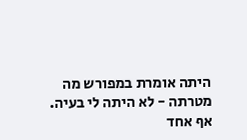היתה אומרת במפורש מה מטרתה - לא היתה לי בעיה. אף אחד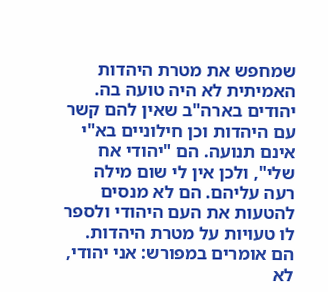שמחפש את מטרת היהדות האמיתית לא היה טועה בה. יהודים בארה"ב שאין להם קשר עם היהדות וכן חילוניים בא"י אינם תנועה. הם "יהודי אח שלי", ולכן אין לי שום מילה רעה עליהם. הם לא מנסים להטעות את העם היהודי ולספר לו טעויות על מטרת היהדות. הם אומרים במפורש: אני יהודי, לא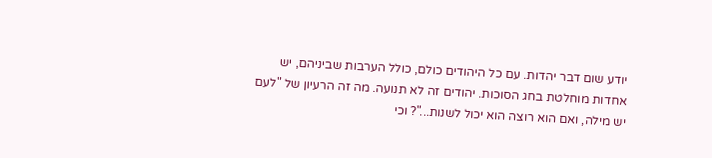יודע שום דבר יהדות. עם כל היהודים כולם, כולל הערבות שביניהם, יש אחדות מוחלטת בחג הסוכות. יהודים זה לא תנועה. מה זה הרעיון של "לעם יש מילה, ואם הוא רוצה הוא יכול לשנות..."? וכי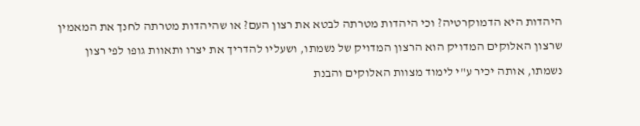היהדות היא הדמוקרטיה? וכי היהדות מטרתה לבטא את רצון העם? או שהיהדות מטרתה לחנך את המאמין שרצון האלוקים המדויק הוא הרצון המדויק של נשמתו, ושעליו להדריך את יצרו ותאוות גופו לפי רצון נשמתו, אותה יכיר ע"י לימוד מצוות האלוקים והבנת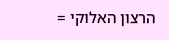הרצון האלוקי =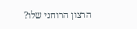הרצון הרוחני שלו?